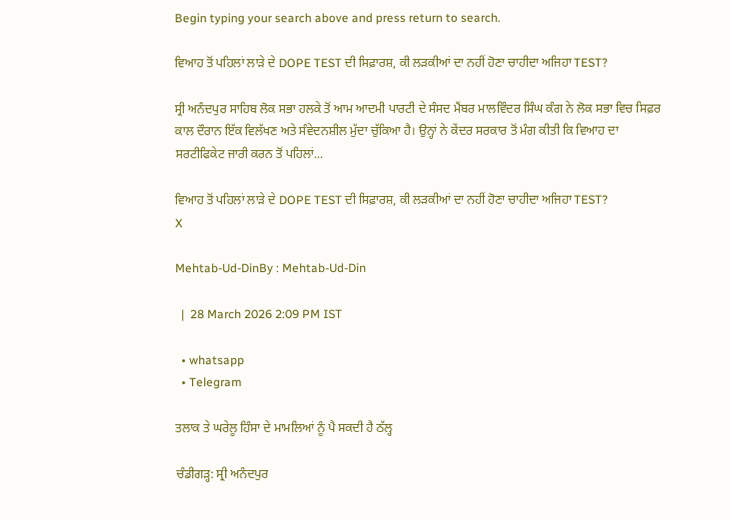Begin typing your search above and press return to search.

ਵਿਆਹ ਤੋਂ ਪਹਿਲਾਂ ਲਾੜੇ ਦੇ DOPE TEST ਦੀ ਸਿਫ਼ਾਰਸ਼, ਕੀ ਲੜਕੀਆਂ ਦਾ ਨਹੀਂ ਹੋਣਾ ਚਾਹੀਦਾ ਅਜਿਹਾ TEST?

ਸ੍ਰੀ ਅਨੰਦਪੁਰ ਸਾਹਿਬ ਲੋਕ ਸਭਾ ਹਲਕੇ ਤੋਂ ਆਮ ਆਦਮੀ ਪਾਰਟੀ ਦੇ ਸੰਸਦ ਮੈਂਬਰ ਮਾਲਵਿੰਦਰ ਸਿੰਘ ਕੰਗ ਨੇ ਲੋਕ ਸਭਾ ਵਿਚ ਸਿਫ਼ਰ ਕਾਲ ਦੌਰਾਨ ਇੱਕ ਵਿਲੱਖਣ ਅਤੇ ਸੰਵੇਦਨਸ਼ੀਲ ਮੁੱਦਾ ਚੁੱਕਿਆ ਹੈ। ਉਨ੍ਹਾਂ ਨੇ ਕੇਂਦਰ ਸਰਕਾਰ ਤੋਂ ਮੰਗ ਕੀਤੀ ਕਿ ਵਿਆਹ ਦਾ ਸਰਟੀਫਿਕੇਟ ਜਾਰੀ ਕਰਨ ਤੋਂ ਪਹਿਲਾਂ...

ਵਿਆਹ ਤੋਂ ਪਹਿਲਾਂ ਲਾੜੇ ਦੇ DOPE TEST ਦੀ ਸਿਫ਼ਾਰਸ਼, ਕੀ ਲੜਕੀਆਂ ਦਾ ਨਹੀਂ ਹੋਣਾ ਚਾਹੀਦਾ ਅਜਿਹਾ TEST?
X

Mehtab-Ud-DinBy : Mehtab-Ud-Din

  |  28 March 2026 2:09 PM IST

  • whatsapp
  • Telegram

ਤਲਾਕ ਤੇ ਘਰੇਲੂ ਹਿੰਸਾ ਦੇ ਮਾਮਲਿਆਂ ਨੂੰ ਪੈ ਸਕਦੀ ਹੈ ਠੱਲ੍ਹ

ਚੰਡੀਗੜ੍ਹ: ਸ੍ਰੀ ਅਨੰਦਪੁਰ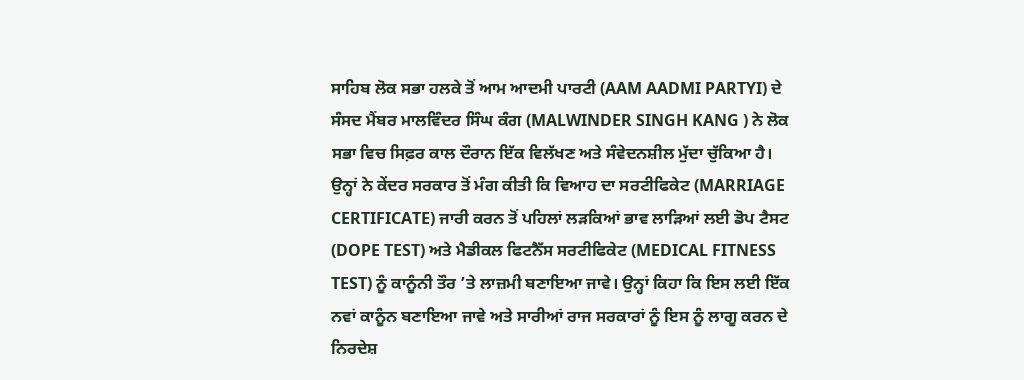ਸਾਹਿਬ ਲੋਕ ਸਭਾ ਹਲਕੇ ਤੋਂ ਆਮ ਆਦਮੀ ਪਾਰਟੀ (AAM AADMI PARTYI) ਦੇ ਸੰਸਦ ਮੈਂਬਰ ਮਾਲਵਿੰਦਰ ਸਿੰਘ ਕੰਗ (MALWINDER SINGH KANG ) ਨੇ ਲੋਕ ਸਭਾ ਵਿਚ ਸਿਫ਼ਰ ਕਾਲ ਦੌਰਾਨ ਇੱਕ ਵਿਲੱਖਣ ਅਤੇ ਸੰਵੇਦਨਸ਼ੀਲ ਮੁੱਦਾ ਚੁੱਕਿਆ ਹੈ। ਉਨ੍ਹਾਂ ਨੇ ਕੇਂਦਰ ਸਰਕਾਰ ਤੋਂ ਮੰਗ ਕੀਤੀ ਕਿ ਵਿਆਹ ਦਾ ਸਰਟੀਫਿਕੇਟ (MARRIAGE CERTIFICATE) ਜਾਰੀ ਕਰਨ ਤੋਂ ਪਹਿਲਾਂ ਲੜਕਿਆਂ ਭਾਵ ਲਾੜਿਆਂ ਲਈ ਡੋਪ ਟੈਸਟ (DOPE TEST) ਅਤੇ ਮੈਡੀਕਲ ਫਿਟਨੈੱਸ ਸਰਟੀਫਿਕੇਟ (MEDICAL FITNESS TEST) ਨੂੰ ਕਾਨੂੰਨੀ ਤੌਰ ’ਤੇ ਲਾਜ਼ਮੀ ਬਣਾਇਆ ਜਾਵੇ। ਉਨ੍ਹਾਂ ਕਿਹਾ ਕਿ ਇਸ ਲਈ ਇੱਕ ਨਵਾਂ ਕਾਨੂੰਨ ਬਣਾਇਆ ਜਾਵੇ ਅਤੇ ਸਾਰੀਆਂ ਰਾਜ ਸਰਕਾਰਾਂ ਨੂੰ ਇਸ ਨੂੰ ਲਾਗੂ ਕਰਨ ਦੇ ਨਿਰਦੇਸ਼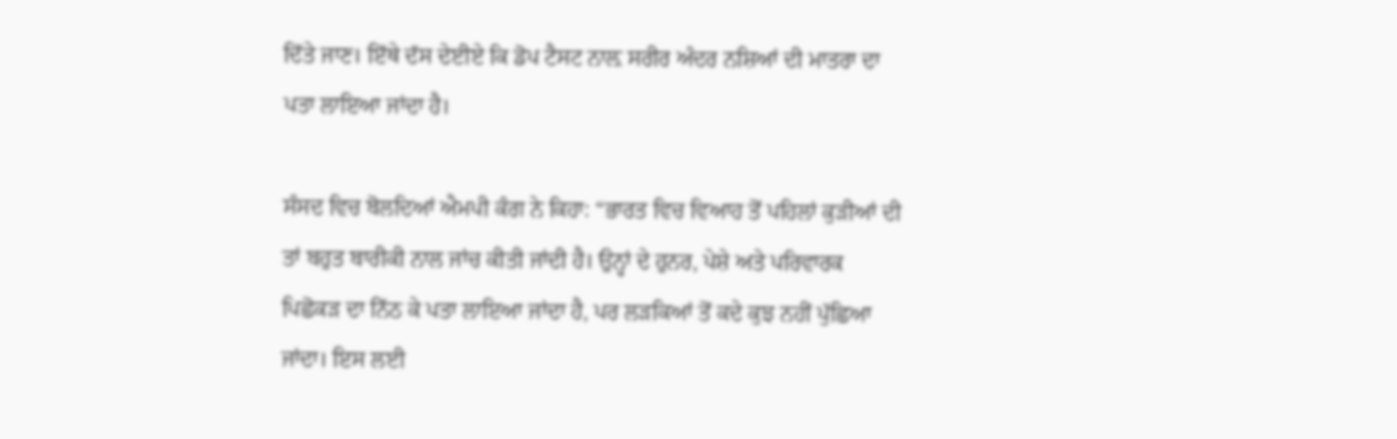ਦਿੱਤੇ ਜਾਣ। ਇੱਥੇ ਦੱਸ ਦੇਈਏ ਕਿ ਡੋਪ ਟੈਸਟ ਨਾਲ਼ ਸਰੀਰ ਅੰਦਰ ਨਸ਼ਿਆਂ ਦੀ ਮਾਤਰਾ ਦਾ ਪਤਾ ਲਾਇਆ ਜਾਂਦਾ ਹੈ।

ਸੰਸਦ ਵਿਚ ਬੋਲਦਿਆਂ ਐਮਪੀ ਕੰਗ ਨੇ ਕਿਹਾ: “ਭਾਰਤ ਵਿਚ ਵਿਆਹ ਤੋਂ ਪਹਿਲਾਂ ਕੁੜੀਆਂ ਦੀ ਤਾਂ ਬਹੁਤ ਬਾਰੀਕੀ ਨਾਲ ਜਾਂਚ ਕੀਤੀ ਜਾਂਦੀ ਹੈ। ਉਨ੍ਹਾਂ ਦੇ ਹੁਨਰ, ਪੇਸ਼ੇ ਅਤੇ ਪਰਿਵਾਰਕ ਪਿਛੋਕੜ ਦਾ ਨਿੱਠ ਕੇ ਪਤਾ ਲਾਇਆ ਜਾਂਦਾ ਹੈ, ਪਰ ਲੜਕਿਆਂ ਤੋਂ ਕਦੇ ਕੁਝ ਨਹੀਂ ਪੁੱਛਿਆ ਜਾਂਦਾ। ਇਸ ਲਈ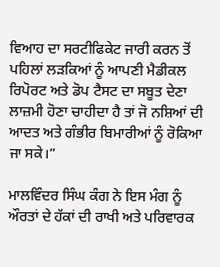ਵਿਆਹ ਦਾ ਸਰਟੀਫਿਕੇਟ ਜਾਰੀ ਕਰਨ ਤੋਂ ਪਹਿਲਾਂ ਲੜਕਿਆਂ ਨੂੰ ਆਪਣੀ ਮੈਡੀਕਲ ਰਿਪੋਰਟ ਅਤੇ ਡੋਪ ਟੈਸਟ ਦਾ ਸਬੂਤ ਦੇਣਾ ਲਾਜ਼ਮੀ ਹੋਣਾ ਚਾਹੀਦਾ ਹੈ ਤਾਂ ਜੋ ਨਸ਼ਿਆਂ ਦੀ ਆਦਤ ਅਤੇ ਗੰਭੀਰ ਬਿਮਾਰੀਆਂ ਨੂੰ ਰੋਕਿਆ ਜਾ ਸਕੇ।”

ਮਾਲਵਿੰਦਰ ਸਿੰਘ ਕੰਗ ਨੇ ਇਸ ਮੰਗ ਨੂੰ ਔਰਤਾਂ ਦੇ ਹੱਕਾਂ ਦੀ ਰਾਖੀ ਅਤੇ ਪਰਿਵਾਰਕ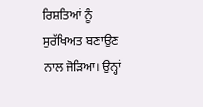ਰਿਸ਼ਤਿਆਂ ਨੂੰ ਸੁਰੱਖਿਅਤ ਬਣਾਉਣ ਨਾਲ ਜੋੜਿਆ। ਉਨ੍ਹਾਂ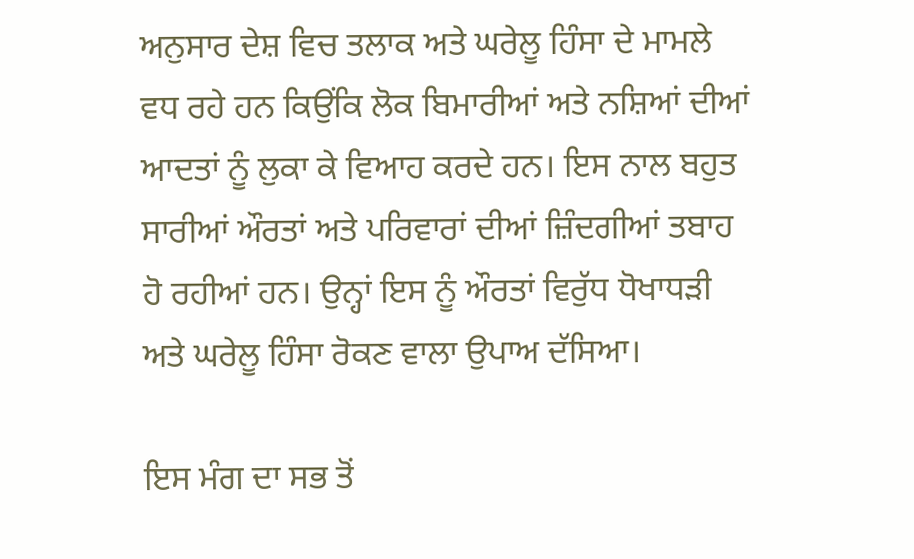ਅਨੁਸਾਰ ਦੇਸ਼ ਵਿਚ ਤਲਾਕ ਅਤੇ ਘਰੇਲੂ ਹਿੰਸਾ ਦੇ ਮਾਮਲੇ ਵਧ ਰਹੇ ਹਨ ਕਿਉਂਕਿ ਲੋਕ ਬਿਮਾਰੀਆਂ ਅਤੇ ਨਸ਼ਿਆਂ ਦੀਆਂ ਆਦਤਾਂ ਨੂੰ ਲੁਕਾ ਕੇ ਵਿਆਹ ਕਰਦੇ ਹਨ। ਇਸ ਨਾਲ ਬਹੁਤ ਸਾਰੀਆਂ ਔਰਤਾਂ ਅਤੇ ਪਰਿਵਾਰਾਂ ਦੀਆਂ ਜ਼ਿੰਦਗੀਆਂ ਤਬਾਹ ਹੋ ਰਹੀਆਂ ਹਨ। ਉਨ੍ਹਾਂ ਇਸ ਨੂੰ ਔਰਤਾਂ ਵਿਰੁੱਧ ਧੋਖਾਧੜੀ ਅਤੇ ਘਰੇਲੂ ਹਿੰਸਾ ਰੋਕਣ ਵਾਲਾ ਉਪਾਅ ਦੱਸਿਆ।

ਇਸ ਮੰਗ ਦਾ ਸਭ ਤੋਂ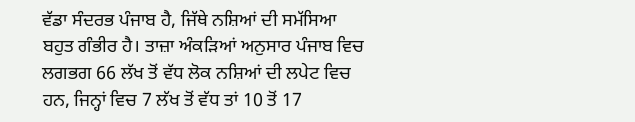ਵੱਡਾ ਸੰਦਰਭ ਪੰਜਾਬ ਹੈ, ਜਿੱਥੇ ਨਸ਼ਿਆਂ ਦੀ ਸਮੱਸਿਆ ਬਹੁਤ ਗੰਭੀਰ ਹੈ। ਤਾਜ਼ਾ ਅੰਕੜਿਆਂ ਅਨੁਸਾਰ ਪੰਜਾਬ ਵਿਚ ਲਗਭਗ 66 ਲੱਖ ਤੋਂ ਵੱਧ ਲੋਕ ਨਸ਼ਿਆਂ ਦੀ ਲਪੇਟ ਵਿਚ ਹਨ, ਜਿਨ੍ਹਾਂ ਵਿਚ 7 ਲੱਖ ਤੋਂ ਵੱਧ ਤਾਂ 10 ਤੋਂ 17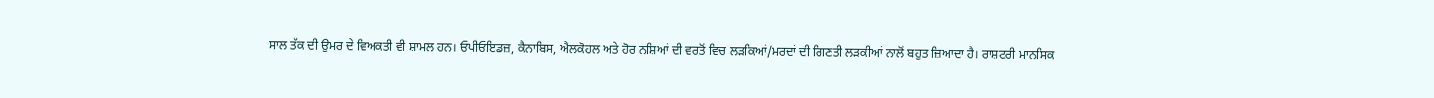ਸਾਲ ਤੱਕ ਦੀ ਉਮਰ ਦੇ ਵਿਅਕਤੀ ਵੀ ਸ਼ਾਮਲ ਹਨ। ਓਪੀਓਇਡਜ਼, ਕੈਨਾਬਿਸ, ਐਲਕੋਹਲ ਅਤੇ ਹੋਰ ਨਸ਼ਿਆਂ ਦੀ ਵਰਤੋਂ ਵਿਚ ਲੜਕਿਆਂ/ਮਰਦਾਂ ਦੀ ਗਿਣਤੀ ਲੜਕੀਆਂ ਨਾਲੋਂ ਬਹੁਤ ਜ਼ਿਆਦਾ ਹੈ। ਰਾਸ਼ਟਰੀ ਮਾਨਸਿਕ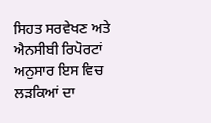ਸਿਹਤ ਸਰਵੇਖਣ ਅਤੇ ਐਨਸੀਬੀ ਰਿਪੋਰਟਾਂ ਅਨੁਸਾਰ ਇਸ ਵਿਚ ਲੜਕਿਆਂ ਦਾ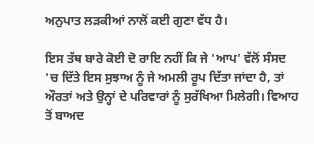ਅਨੁਪਾਤ ਲੜਕੀਆਂ ਨਾਲੋਂ ਕਈ ਗੁਣਾ ਵੱਧ ਹੈ।

ਇਸ ਤੱਥ ਬਾਰੇ ਕੋਈ ਦੋ ਰਾਇ ਨਹੀਂ ਕਿ ਜੇ 'ਆਪ' ਵੱਲੋਂ ਸੰਸਦ 'ਚ ਦਿੱਤੇ ਇਸ ਸੁਝਾਅ ਨੂੰ ਜੇ ਅਮਲੀ ਰੂਪ ਦਿੱਤਾ ਜਾਂਦਾ ਹੈ, ਤਾਂ ਔਰਤਾਂ ਅਤੇ ਉਨ੍ਹਾਂ ਦੇ ਪਰਿਵਾਰਾਂ ਨੂੰ ਸੁਰੱਖਿਆ ਮਿਲੇਗੀ। ਵਿਆਹ ਤੋਂ ਬਾਅਦ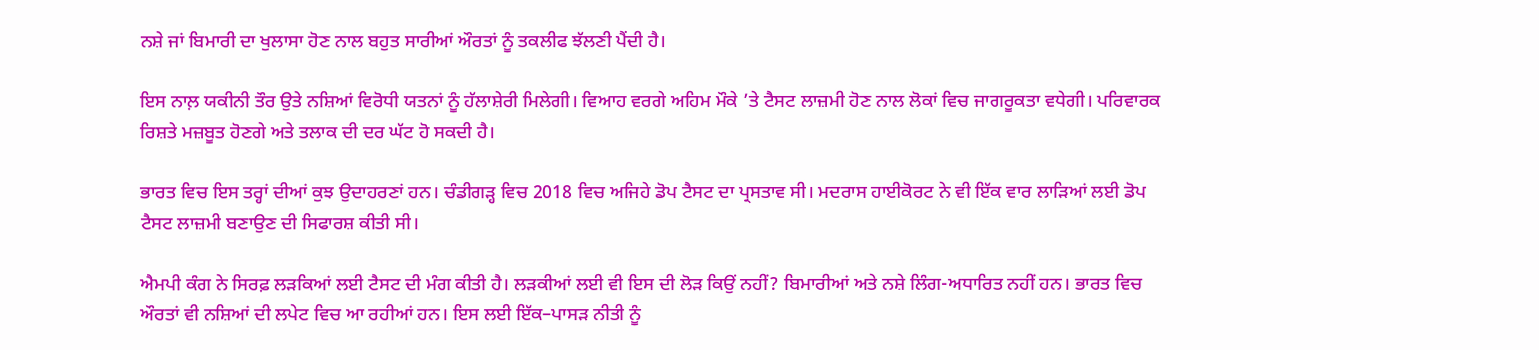ਨਸ਼ੇ ਜਾਂ ਬਿਮਾਰੀ ਦਾ ਖੁਲਾਸਾ ਹੋਣ ਨਾਲ ਬਹੁਤ ਸਾਰੀਆਂ ਔਰਤਾਂ ਨੂੰ ਤਕਲੀਫ ਝੱਲਣੀ ਪੈਂਦੀ ਹੈ।

ਇਸ ਨਾਲ਼ ਯਕੀਨੀ ਤੌਰ ਉਤੇ ਨਸ਼ਿਆਂ ਵਿਰੋਧੀ ਯਤਨਾਂ ਨੂੰ ਹੱਲਾਸ਼ੇਰੀ ਮਿਲੇਗੀ। ਵਿਆਹ ਵਰਗੇ ਅਹਿਮ ਮੌਕੇ ’ਤੇ ਟੈਸਟ ਲਾਜ਼ਮੀ ਹੋਣ ਨਾਲ ਲੋਕਾਂ ਵਿਚ ਜਾਗਰੂਕਤਾ ਵਧੇਗੀ। ਪਰਿਵਾਰਕ ਰਿਸ਼ਤੇ ਮਜ਼ਬੂਤ ਹੋਣਗੇ ਅਤੇ ਤਲਾਕ ਦੀ ਦਰ ਘੱਟ ਹੋ ਸਕਦੀ ਹੈ।

ਭਾਰਤ ਵਿਚ ਇਸ ਤਰ੍ਹਾਂ ਦੀਆਂ ਕੁਝ ਉਦਾਹਰਣਾਂ ਹਨ। ਚੰਡੀਗੜ੍ਹ ਵਿਚ 2018 ਵਿਚ ਅਜਿਹੇ ਡੋਪ ਟੈਸਟ ਦਾ ਪ੍ਰਸਤਾਵ ਸੀ। ਮਦਰਾਸ ਹਾਈਕੋਰਟ ਨੇ ਵੀ ਇੱਕ ਵਾਰ ਲਾੜਿਆਂ ਲਈ ਡੋਪ ਟੈਸਟ ਲਾਜ਼ਮੀ ਬਣਾਉਣ ਦੀ ਸਿਫਾਰਸ਼ ਕੀਤੀ ਸੀ।

ਐਮਪੀ ਕੰਗ ਨੇ ਸਿਰਫ਼ ਲੜਕਿਆਂ ਲਈ ਟੈਸਟ ਦੀ ਮੰਗ ਕੀਤੀ ਹੈ। ਲੜਕੀਆਂ ਲਈ ਵੀ ਇਸ ਦੀ ਲੋੜ ਕਿਉਂ ਨਹੀਂ? ਬਿਮਾਰੀਆਂ ਅਤੇ ਨਸ਼ੇ ਲਿੰਗ-ਅਧਾਰਿਤ ਨਹੀਂ ਹਨ। ਭਾਰਤ ਵਿਚ ਔਰਤਾਂ ਵੀ ਨਸ਼ਿਆਂ ਦੀ ਲਪੇਟ ਵਿਚ ਆ ਰਹੀਆਂ ਹਨ। ਇਸ ਲਈ ਇੱਕ–ਪਾਸੜ ਨੀਤੀ ਨੂੰ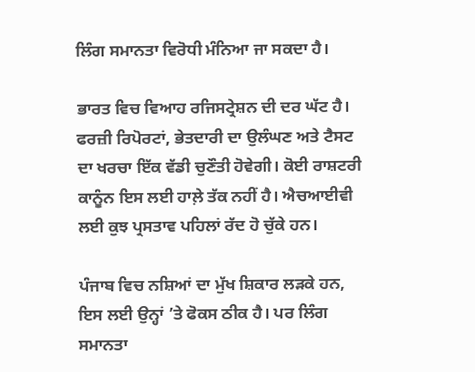ਲਿੰਗ ਸਮਾਨਤਾ ਵਿਰੋਧੀ ਮੰਨਿਆ ਜਾ ਸਕਦਾ ਹੈ।

ਭਾਰਤ ਵਿਚ ਵਿਆਹ ਰਜਿਸਟ੍ਰੇਸ਼ਨ ਦੀ ਦਰ ਘੱਟ ਹੈ। ਫਰਜ਼ੀ ਰਿਪੋਰਟਾਂ, ਭੇਤਦਾਰੀ ਦਾ ਉਲੰਘਣ ਅਤੇ ਟੈਸਟ ਦਾ ਖਰਚਾ ਇੱਕ ਵੱਡੀ ਚੁਣੌਤੀ ਹੋਵੇਗੀ। ਕੋਈ ਰਾਸ਼ਟਰੀ ਕਾਨੂੰਨ ਇਸ ਲਈ ਹਾਲ਼ੇ ਤੱਕ ਨਹੀਂ ਹੈ। ਐਚਆਈਵੀ ਲਈ ਕੁਝ ਪ੍ਰਸਤਾਵ ਪਹਿਲਾਂ ਰੱਦ ਹੋ ਚੁੱਕੇ ਹਨ।

ਪੰਜਾਬ ਵਿਚ ਨਸ਼ਿਆਂ ਦਾ ਮੁੱਖ ਸ਼ਿਕਾਰ ਲੜਕੇ ਹਨ, ਇਸ ਲਈ ਉਨ੍ਹਾਂ ’ਤੇ ਫੋਕਸ ਠੀਕ ਹੈ। ਪਰ ਲਿੰਗ ਸਮਾਨਤਾ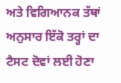ਅਤੇ ਵਿਗਿਆਨਕ ਤੱਥਾਂ ਅਨੁਸਾਰ ਇੱਕੋ ਤਰ੍ਹਾਂ ਦਾ ਟੈਸਟ ਦੋਵਾਂ ਲਈ ਹੋਣਾ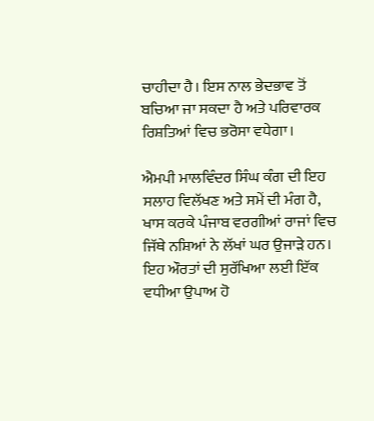ਚਾਹੀਦਾ ਹੈ। ਇਸ ਨਾਲ ਭੇਦਭਾਵ ਤੋਂ ਬਚਿਆ ਜਾ ਸਕਦਾ ਹੈ ਅਤੇ ਪਰਿਵਾਰਕ ਰਿਸ਼ਤਿਆਂ ਵਿਚ ਭਰੋਸਾ ਵਧੇਗਾ।

ਐਮਪੀ ਮਾਲਵਿੰਦਰ ਸਿੰਘ ਕੰਗ ਦੀ ਇਹ ਸਲਾਹ ਵਿਲੱਖਣ ਅਤੇ ਸਮੇਂ ਦੀ ਮੰਗ ਹੈ, ਖਾਸ ਕਰਕੇ ਪੰਜਾਬ ਵਰਗੀਆਂ ਰਾਜਾਂ ਵਿਚ ਜਿੱਥੇ ਨਸ਼ਿਆਂ ਨੇ ਲੱਖਾਂ ਘਰ ਉਜਾੜੇ ਹਨ। ਇਹ ਔਰਤਾਂ ਦੀ ਸੁਰੱਖਿਆ ਲਈ ਇੱਕ ਵਧੀਆ ਉਪਾਅ ਹੋ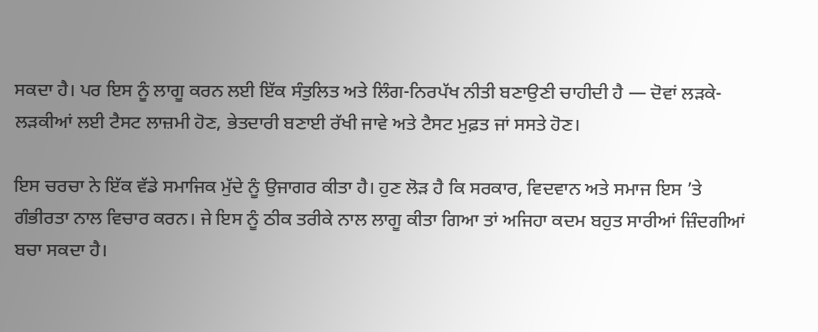ਸਕਦਾ ਹੈ। ਪਰ ਇਸ ਨੂੰ ਲਾਗੂ ਕਰਨ ਲਈ ਇੱਕ ਸੰਤੁਲਿਤ ਅਤੇ ਲਿੰਗ-ਨਿਰਪੱਖ ਨੀਤੀ ਬਣਾਉਣੀ ਚਾਹੀਦੀ ਹੈ — ਦੋਵਾਂ ਲੜਕੇ-ਲੜਕੀਆਂ ਲਈ ਟੈਸਟ ਲਾਜ਼ਮੀ ਹੋਣ, ਭੇਤਦਾਰੀ ਬਣਾਈ ਰੱਖੀ ਜਾਵੇ ਅਤੇ ਟੈਸਟ ਮੁਫ਼ਤ ਜਾਂ ਸਸਤੇ ਹੋਣ।

ਇਸ ਚਰਚਾ ਨੇ ਇੱਕ ਵੱਡੇ ਸਮਾਜਿਕ ਮੁੱਦੇ ਨੂੰ ਉਜਾਗਰ ਕੀਤਾ ਹੈ। ਹੁਣ ਲੋੜ ਹੈ ਕਿ ਸਰਕਾਰ, ਵਿਦਵਾਨ ਅਤੇ ਸਮਾਜ ਇਸ ’ਤੇ ਗੰਭੀਰਤਾ ਨਾਲ ਵਿਚਾਰ ਕਰਨ। ਜੇ ਇਸ ਨੂੰ ਠੀਕ ਤਰੀਕੇ ਨਾਲ ਲਾਗੂ ਕੀਤਾ ਗਿਆ ਤਾਂ ਅਜਿਹਾ ਕਦਮ ਬਹੁਤ ਸਾਰੀਆਂ ਜ਼ਿੰਦਗੀਆਂ ਬਚਾ ਸਕਦਾ ਹੈ।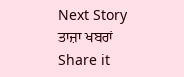Next Story
ਤਾਜ਼ਾ ਖਬਰਾਂ
Share it